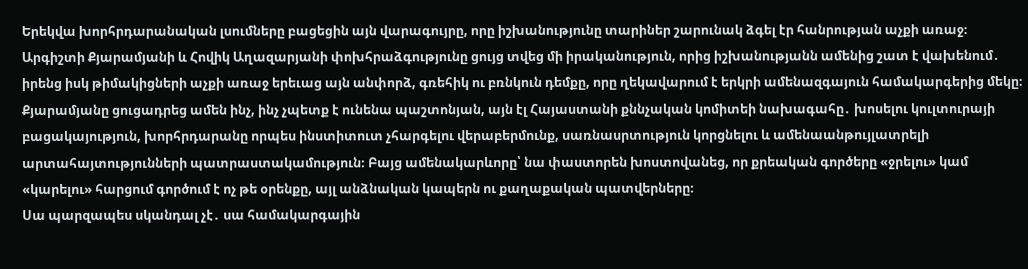Երեկվա խորհրդարանական լսումները բացեցին այն վարագույրը, որը իշխանությունը տարիներ շարունակ ձգել էր հանրության աչքի առաջ։ Արգիշտի Քյարամյանի և Հովիկ Աղազարյանի փոխհրաձգությունը ցույց տվեց մի իրականություն, որից իշխանությանն ամենից շատ է վախենում․ իրենց իսկ թիմակիցների աչքի առաջ երեւաց այն անփորձ, գռեհիկ ու բռնկուն դեմքը, որը ղեկավարում է երկրի ամենազգայուն համակարգերից մեկը։
Քյարամյանը ցուցադրեց ամեն ինչ, ինչ չպետք է ունենա պաշտոնյան, այն էլ Հայաստանի քննչական կոմիտեի նախագահը․ խոսելու կուլտուրայի բացակայություն, խորհրդարանը որպես ինստիտուտ չհարգելու վերաբերմունք, սառնասրտություն կորցնելու և ամենաանթույլատրելի արտահայտությունների պատրաստակամություն։ Բայց ամենակարևորը՝ նա փաստորեն խոստովանեց, որ քրեական գործերը «ջրելու» կամ «կարելու» հարցում գործում է ոչ թե օրենքը, այլ անձնական կապերն ու քաղաքական պատվերները։
Սա պարզապես սկանդալ չէ․ սա համակարգային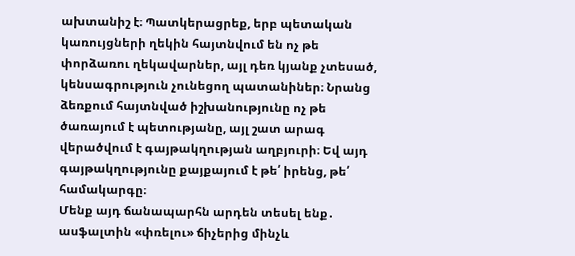ախտանիշ է։ Պատկերացրեք, երբ պետական կառույցների ղեկին հայտնվում են ոչ թե փորձառու ղեկավարներ, այլ դեռ կյանք չտեսած, կենսագրություն չունեցող պատանիներ։ Նրանց ձեռքում հայտնված իշխանությունը ոչ թե ծառայում է պետությանը, այլ շատ արագ վերածվում է գայթակղության աղբյուրի։ Եվ այդ գայթակղությունը քայքայում է թե՛ իրենց, թե՛ համակարգը։
Մենք այդ ճանապարհն արդեն տեսել ենք․ ասֆալտին «փռելու» ճիչերից մինչև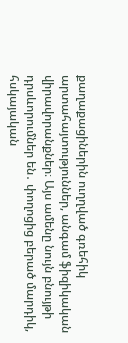քաղաքացիներին ուղղված գռեհիկ արտահայտություններ, անգամ ֆիզիկական վիրավորանքներ։ Այս ամենը նույն բնույթի դրսևորումներ են․ փողոցից բերած մարդիկ, հսկայական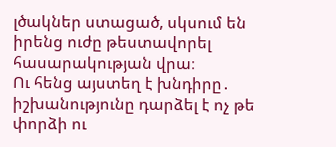լծակներ ստացած, սկսում են իրենց ուժը թեստավորել հասարակության վրա։
Ու հենց այստեղ է խնդիրը․ իշխանությունը դարձել է ոչ թե փորձի ու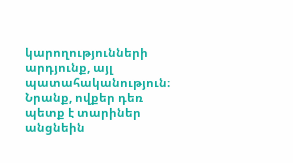կարողությունների արդյունք, այլ պատահականություն։ Նրանք, ովքեր դեռ պետք է տարիներ անցնեին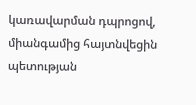կառավարման դպրոցով, միանգամից հայտնվեցին պետության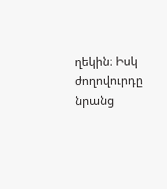ղեկին։ Իսկ ժողովուրդը նրանց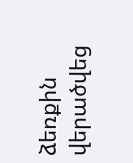ձեռքին վերածվեց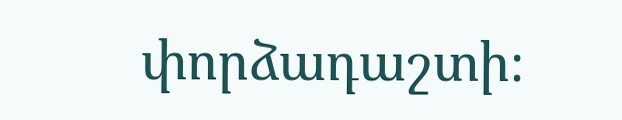փորձադաշտի։